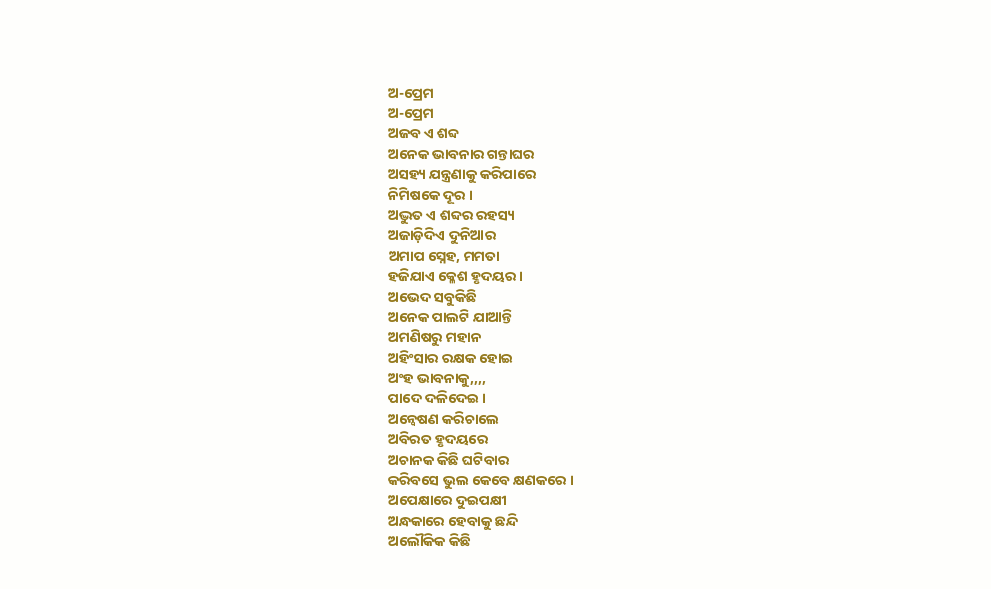ଅ-ପ୍ରେମ
ଅ-ପ୍ରେମ
ଅଜବ ଏ ଶବ୍ଦ
ଅନେକ ଭାବନାର ଗନ୍ତାଘର
ଅସହ୍ୟ ଯନ୍ତ୍ରଣାକୁ କରିପାରେ
ନିମିଷକେ ଦୂର ।
ଅଦ୍ଭୁତ ଏ ଶବ୍ଦର ରହସ୍ୟ
ଅଜାଡ଼ିଦିଏ ଦୁନିଆର
ଅମାପ ସ୍ନେହ, ମମତା
ହଜିଯାଏ କ୍ଳେଶ ହୃଦୟର ।
ଅଭେଦ ସବୁକିଛି
ଅନେକ ପାଲଟି ଯାଆନ୍ତି
ଅମଣିଷରୁ ମହାନ
ଅହିଂସାର ରକ୍ଷକ ହୋଇ
ଅଂହ ଭାବନାକୁ,,,,
ପାଦେ ଦଳିଦେଇ ।
ଅନ୍ୱେଷଣ କରିଚାଲେ
ଅବିରତ ହୃଦୟରେ
ଅଚାନକ କିଛି ଘଟିବାର
କରିବସେ ଭୁଲ କେବେ କ୍ଷଣକରେ ।
ଅପେକ୍ଷାରେ ଦୁଇପକ୍ଷୀ
ଅନ୍ଧକାରେ ହେବାକୁ ଛନ୍ଦି
ଅଲୌକିକ କିଛି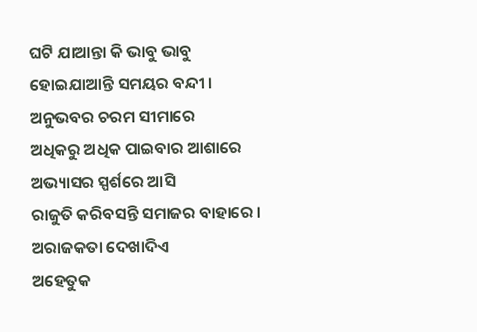ଘଟି ଯାଆନ୍ତା କି ଭାବୁ ଭାବୁ
ହୋଇଯାଆନ୍ତି ସମୟର ବନ୍ଦୀ ।
ଅନୁଭବର ଚରମ ସୀମାରେ
ଅଧିକରୁ ଅଧିକ ପାଇବାର ଆଶାରେ
ଅଭ୍ୟାସର ସ୍ପର୍ଶରେ ଆସି
ରାଜୁତି କରିବସନ୍ତି ସମାଜର ବାହାରେ ।
ଅରାଜକତା ଦେଖାଦିଏ
ଅହେତୁକ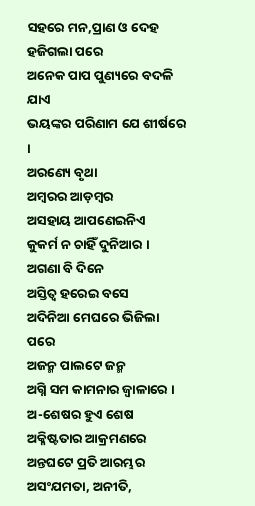ସହରେ ମନ,ପ୍ରାଣ ଓ ଦେହ ହଜିଗଲା ପରେ
ଅନେକ ପାପ ପୁଣ୍ୟରେ ବଦଳି ଯାଏ
ଭୟଙ୍କର ପରିଣାମ ଯେ ଶୀର୍ଷରେ ।
ଅରଣ୍ୟେ ବୃଥା
ଅମ୍ବରର ଆଡ଼ମ୍ବର
ଅସହାୟ ଆପଣେଇନିଏ
କୁକର୍ମ ନ ଚାହିଁ ଦୁନିଆର ।
ଅଗଣା ବି ଦିନେ
ଅସ୍ତିତ୍ବ ହରେଇ ବସେ
ଅଦିନିଆ ମେଘରେ ଭିଜିଲା ପରେ
ଅଜନ୍ମ ପାଲଟେ ଜନ୍ମ
ଅଗ୍ନି ସମ କାମନାର ଜ୍ୱାଳାରେ ।
ଅ-ଶେଷର ହୁଏ ଶେଷ
ଅକ୍ଳିଷ୍ଟତାର ଆକ୍ରମଣରେ
ଅନ୍ତଘଟେ ପ୍ରତି ଆରମ୍ଭର
ଅସଂଯମତା, ଅନୀତି,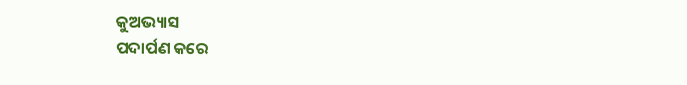କୁଅଭ୍ୟାସ
ପଦାର୍ପଣ କରେ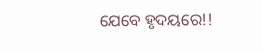ଯେବେ ହୃଦୟରେ!!